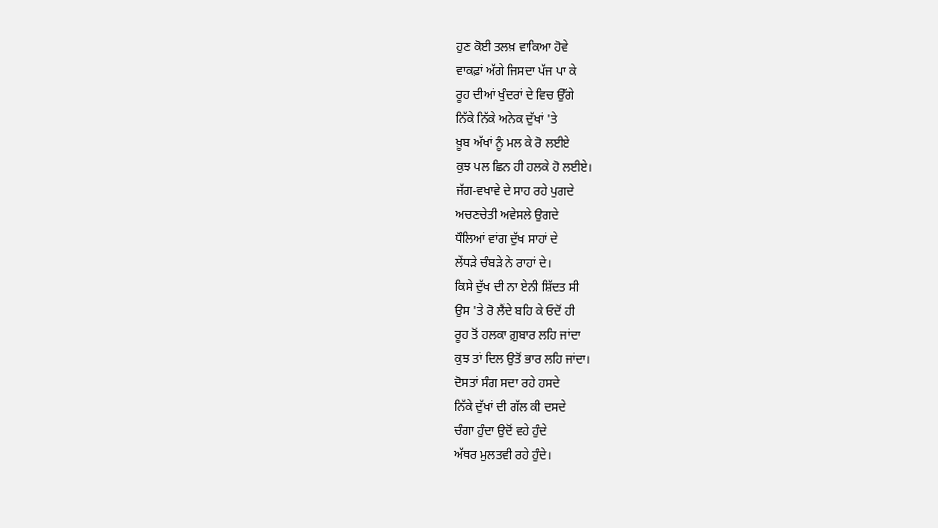ਹੁਣ ਕੋਈ ਤਲਖ਼ ਵਾਕਿਆ ਹੋਵੇ
ਵਾਕਫ਼ਾਂ ਅੱਗੇ ਜਿਸਦਾ ਪੱਜ ਪਾ ਕੇ
ਰੂਹ ਦੀਆਂ ਖੁੰਦਰਾਂ ਦੇ ਵਿਚ ਉੱਗੇ
ਨਿੱਕੇ ਨਿੱਕੇ ਅਨੇਕ ਦੁੱਖਾਂ 'ਤੇ
ਖ਼ੂਬ ਅੱਖਾਂ ਨੂੰ ਮਲ ਕੇ ਰੋ ਲਈਏ
ਕੁਝ ਪਲ ਛਿਨ ਹੀ ਹਲਕੇ ਹੋ ਲਈਏ।
ਜੱਗ-ਵਖਾਵੇ ਦੇ ਸਾਹ ਰਹੇ ਪੁਗਦੇ
ਅਚਣਚੇਤੀ ਅਵੇਸਲੇ ਉਗਦੇ
ਧੌਲਿਆਂ ਵਾਂਗ ਦੁੱਖ ਸਾਹਾਂ ਦੇ
ਲੇਂਧੜੇ ਚੰਬੜੇ ਨੇ ਰਾਹਾਂ ਦੇ।
ਕਿਸੇ ਦੁੱਖ ਦੀ ਨਾ ਏਨੀ ਸ਼ਿੱਦਤ ਸੀ
ਉਸ 'ਤੇ ਰੋ ਲੈਂਦੇ ਬਹਿ ਕੇ ਓਦੋਂ ਹੀ
ਰੂਹ ਤੋਂ ਹਲਕਾ ਗ਼ੁਬਾਰ ਲਹਿ ਜਾਂਦਾ
ਕੁਝ ਤਾਂ ਦਿਲ ਉਤੋਂ ਭਾਰ ਲਹਿ ਜਾਂਦਾ।
ਦੋਸਤਾਂ ਸੰਗ ਸਦਾ ਰਹੇ ਹਸਦੇ
ਨਿੱਕੇ ਦੁੱਖਾਂ ਦੀ ਗੱਲ ਕੀ ਦਸਦੇ
ਚੰਗਾ ਹੁੰਦਾ ਉਦੋਂ ਵਹੇ ਹੁੰਦੇ
ਅੱਥਰ ਮੁਲਤਵੀ ਰਹੇ ਹੁੰਦੇ।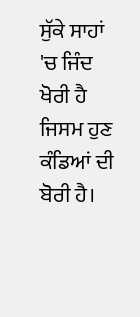ਸੁੱਕੇ ਸਾਹਾਂ 'ਚ ਜਿੰਦ ਖੋਰੀ ਹੈ
ਜਿਸਮ ਹੁਣ ਕੰਡਿਆਂ ਦੀ ਬੋਰੀ ਹੈ।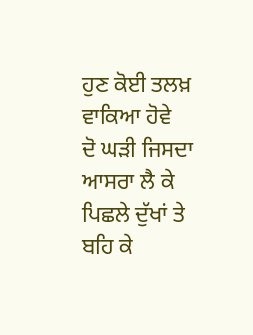ਹੁਣ ਕੋਈ ਤਲਖ਼ ਵਾਕਿਆ ਹੋਵੇ
ਦੋ ਘੜੀ ਜਿਸਦਾ ਆਸਰਾ ਲੈ ਕੇ
ਪਿਛਲੇ ਦੁੱਖਾਂ ਤੇ ਬਹਿ ਕੇ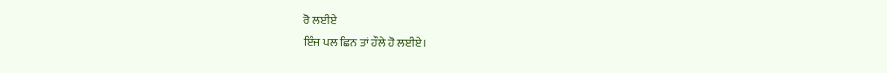ਰੋ ਲਈਏ
ਇੰਜ ਪਲ ਛਿਨ ਤਾਂ ਹੌਲੇ ਹੋ ਲਈਏ।